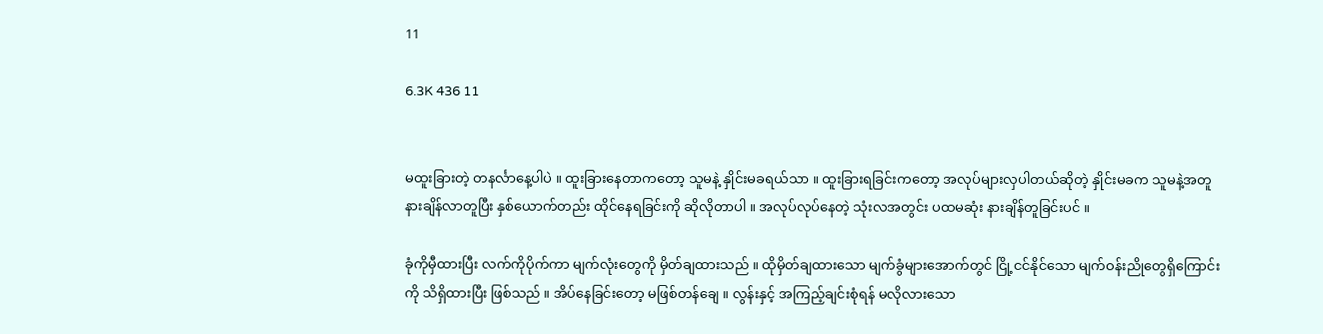11

6.3K 436 11


မထူးခြားတဲ့ တနင်္လာနေ့ပါပဲ ။ ထူးခြားနေတာကတော့ သူမနဲ့ နှိုင်းမခရယ်သာ ။ ထူးခြားရခြင်းကတော့ အလုပ်များလှပါတယ်ဆိုတဲ့ နှိုင်းမခက သူမနဲ့အတူ နားချိန်လာတူပြီး နှစ်ယောက်တည်း ထိုင်နေရခြင်းကို ဆိုလိုတာပါ ။ အလုပ်လုပ်နေတဲ့ သုံးလအတွင်း ပထမဆုံး နားချိန်တူခြင်းပင် ။

ခုံကိုမှီထားပြီး လက်ကိုပိုက်ကာ မျက်လုံးတွေကို မှိတ်ချထားသည် ။ ထိုမှိတ်ချထားသော မျက်ခွံများအောက်တွင် ငြို့ငင်နိုင်သော မျက်ဝန်းညိုတွေရှိကြောင်းကို သိရှိထားပြီး ဖြစ်သည် ။ အိပ်နေခြင်းတော့ မဖြစ်တန်ချေ ။ လွန်းနှင့် အကြည့်ချင်းစုံရန် မလိုလားသော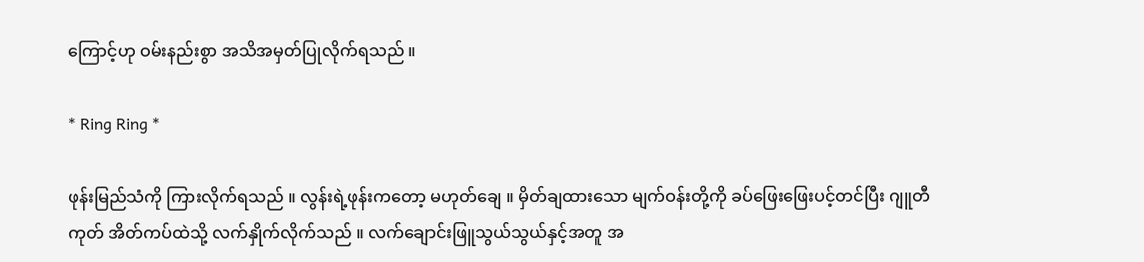ကြောင့်ဟု ဝမ်းနည်းစွာ အသိအမှတ်ပြုလိုက်ရသည် ။

* Ring Ring *

ဖုန်းမြည်သံကို ကြားလိုက်ရသည် ။ လွန်းရဲ့ဖုန်းကတော့ မဟုတ်ချေ ။ မှိတ်ချထားသော မျက်ဝန်းတို့ကို ခပ်ဖြေးဖြေးပင့်တင်ပြီး ဂျူတီကုတ် အိတ်ကပ်ထဲသို့ လက်နှိုက်လိုက်သည် ။ လက်ချောင်းဖြူသွယ်သွယ်နှင့်အတူ အ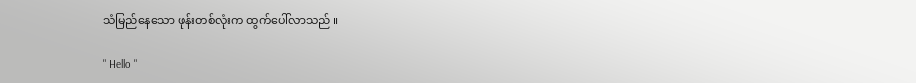သံမြည်နေသော ဖုန်းတစ်လုံးက ထွက်ပေါ်လာသည် ။

" Hello "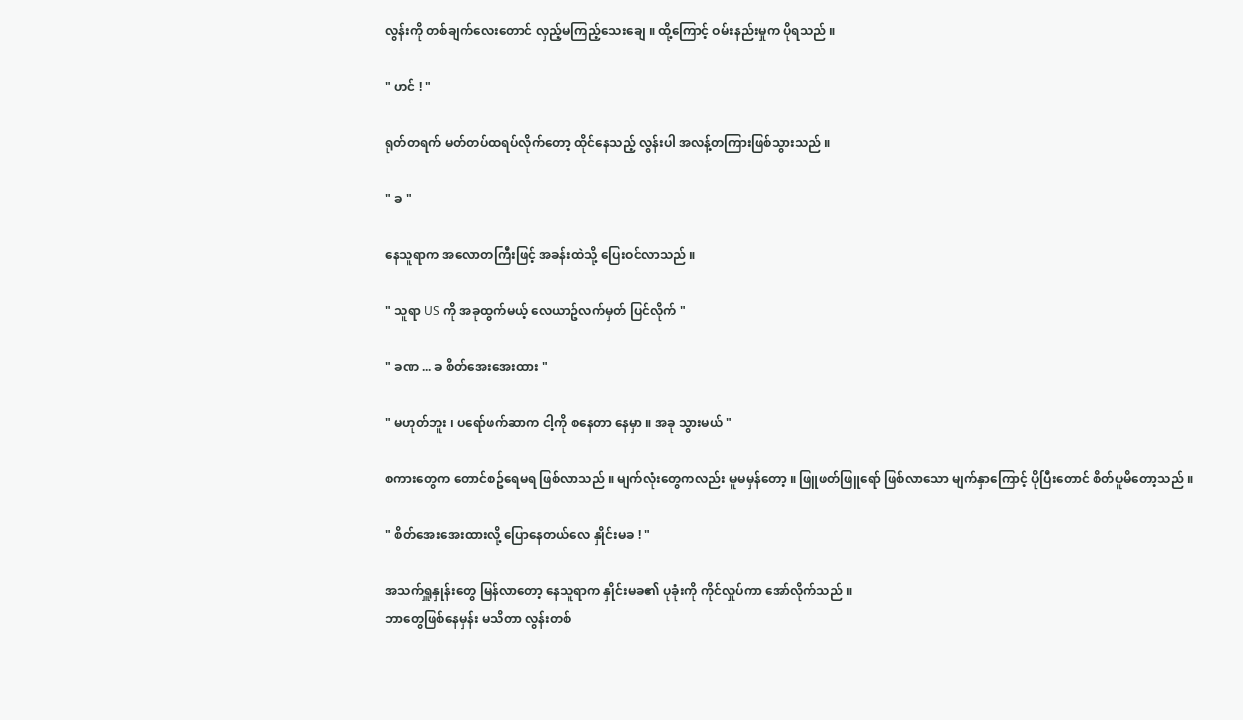လွန်းကို တစ်ချက်လေးတောင် လှည့်မကြည့်သေးချေ ။ ထို့ကြောင့် ဝမ်းနည်းမှုက ပိုရသည် ။

" ဟင် ! "

ရုတ်တရက် မတ်တပ်ထရပ်လိုက်တော့ ထိုင်နေသည့် လွန်းပါ အလန့်တကြားဖြစ်သွားသည် ။

" ခ "

နေသူရာက အလောတကြီးဖြင့် အခန်းထဲသို့ ပြေးဝင်လာသည် ။

" သူရာ US ကို အခုထွက်မယ့် လေယာဥ်လက်မှတ် ပြင်လိုက် "

" ခဏ ... ခ စိတ်အေးအေးထား "

" မဟုတ်ဘူး ၊ ပရော်ဖက်ဆာက ငါ့ကို စနေတာ နေမှာ ။ အခု သွားမယ် "

စကားတွေက တောင်စဥ်ရေမရ ဖြစ်လာသည် ။ မျက်လုံးတွေကလည်း မူမမှန်တော့ ။ ဖြူဖတ်ဖြူရော် ဖြစ်လာသော မျက်နှာကြောင့် ပိုပြီးတောင် စိတ်ပူမိတော့သည် ။

" စိတ်အေးအေးထားလို့ ပြောနေတယ်လေ နှိုင်းမခ ! "

အသက်ရှူနှုန်းတွေ မြန်လာတော့ နေသူရာက နှိုင်းမခ၏ ပုခုံးကို ကိုင်လှုပ်ကာ အော်လိုက်သည် ။
ဘာတွေဖြစ်နေမှန်း မသိတာ လွန်းတစ်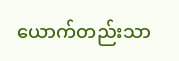ယောက်တည်းသာ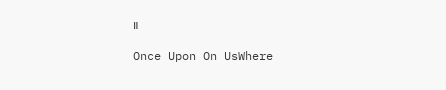။

Once Upon On UsWhere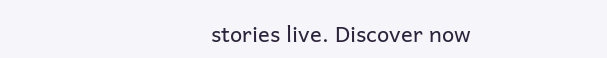stories live. Discover now